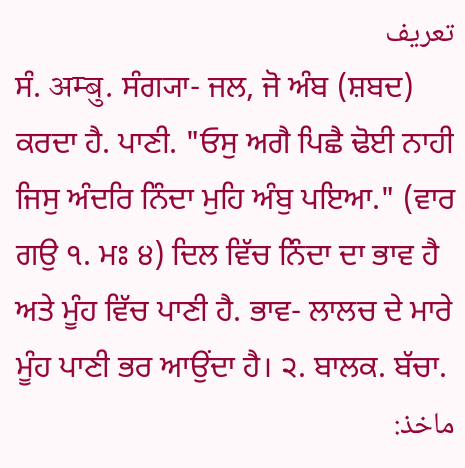تعریف
ਸੰ. अम्बु. ਸੰਗ੍ਯਾ- ਜਲ, ਜੋ ਅੰਬ (ਸ਼ਬਦ) ਕਰਦਾ ਹੈ. ਪਾਣੀ. "ਓਸੁ ਅਗੈ ਪਿਛੈ ਢੋਈ ਨਾਹੀ ਜਿਸੁ ਅੰਦਰਿ ਨਿੰਦਾ ਮੁਹਿ ਅੰਬੁ ਪਇਆ." (ਵਾਰ ਗਉ ੧. ਮਃ ੪) ਦਿਲ ਵਿੱਚ ਨਿੰਦਾ ਦਾ ਭਾਵ ਹੈ ਅਤੇ ਮੂੰਹ ਵਿੱਚ ਪਾਣੀ ਹੈ. ਭਾਵ- ਲਾਲਚ ਦੇ ਮਾਰੇ ਮੂੰਹ ਪਾਣੀ ਭਰ ਆਉਂਦਾ ਹੈ। ੨. ਬਾਲਕ. ਬੱਚਾ.
ماخذ: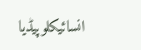انسائیکلوپیڈیا